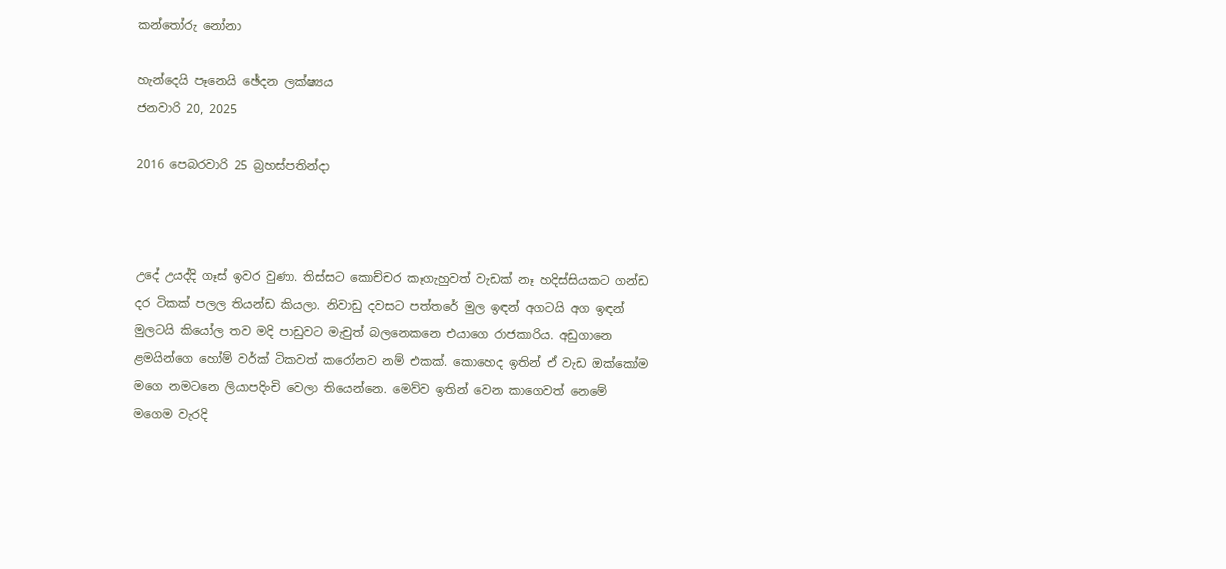කන්තෝරු නෝනා

හැන්දෙයි පෑනෙයි ඡේදන ලක්ෂ්‍යය
ජනවාරි 20, 2025

2016 පෙබරවාරි 25 බ්‍රහස්පතින්දා



උදේ උයද්දි ගෑස් ඉවර වුණා. තිස්සට කොච්චර කෑගැහුවත් වැඩක් නෑ හදිස්සියකට ගන්ඩ දර ටිකක් පලල තියන්ඩ කියලා. නිවාඩු දවසට පත්තරේ මුල ඉඳන් අගටයි අග ඉඳන් මුලටයි කියෝල තව මදි පාඩුවට මැචුත් බලනෙකනෙ එයාගෙ රාජකාරිය. අඩුගානෙ ළමයින්ගෙ හෝම් වර්ක් ටිකවත් කරෝනව නම් එකක්. කොහෙද ඉතින් ඒ වැඩ ඔක්කෝම මගෙ නමටනෙ ලියාපදිංචි වෙලා තියෙන්නෙ. මෙව්ව ඉතින් වෙන කාගෙවත් නෙමේ මගෙම වැරදි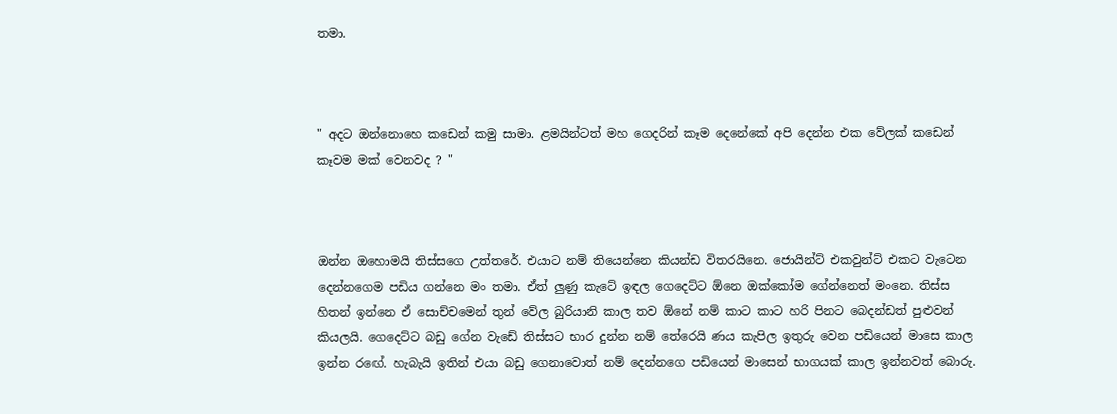තමා.



" අදට ඔන්නොහෙ කඩෙන් කමු සාමා. ළමයින්ටත් මහ ගෙදරින් කෑම දෙනේකේ අපි දෙන්න එක වේලක් කඩෙන් කෑවම මක් වෙනවද ? "



ඔන්න ඔහොමයි තිස්සගෙ උත්තරේ. එයාට නම් තියෙන්නෙ කියන්ඩ විතරයිනෙ. ජොයින්ට් එකවුන්ට් එකට වැටෙන දෙන්නගෙම පඩිය ගන්නෙ මං තමා. ඒත් ලුණු කැටේ ඉඳල ගෙදෙට්ට ඕනෙ ඔක්කෝම ගේන්නෙත් මංනෙ. තිස්ස හිතන් ඉන්නෙ ඒ සොච්චමෙන් තුන් වේල බුරියානි කාල තව ඕනේ නම් කාට කාට හරි පිනට බෙදන්ඩත් පුළුවන් කියලයි. ගෙදෙට්ට බඩු ගේන වැඩේ තිස්සට භාර දුන්න නම් තේරෙයි ණය කැපිල ඉතුරු වෙන පඩියෙන් මාසෙ කාල ඉන්න රඟේ. හැබැයි ඉතින් එයා බඩු ගෙනාවොත් නම් දෙන්නගෙ පඩියෙන් මා‍සෙන් භාගයක් කාල ඉන්නවත් ‍බොරු.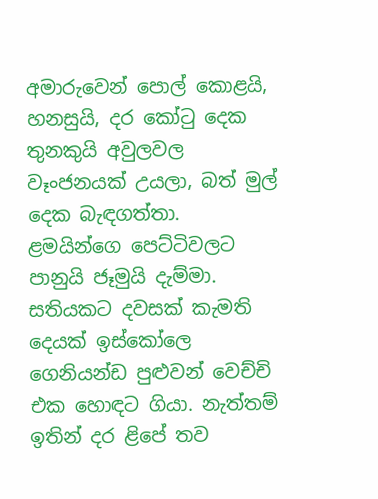අමාරුවෙන් පොල් කොළයි, හනසුයි, දර කෝටු දෙක තුනකුයි අවුලවල වෑංජනයක් උයලා, බත් මුල් දෙක බැඳගත්තා. ළමයින්ගෙ පෙට්ටිවලට පානුයි ජෑමුයි දැම්මා. සතියකට දවසක් කැමති දෙයක් ඉස්කෝලෙ ගෙනියන්ඩ පුළුවන් වෙච්චි එක හොඳට ගියා. නැත්තම් ඉතින් දර ළිපේ තව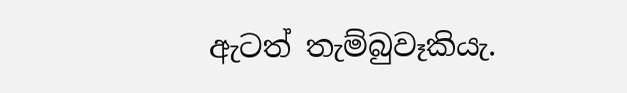ඇටත් තැම්බුවෑකියැ.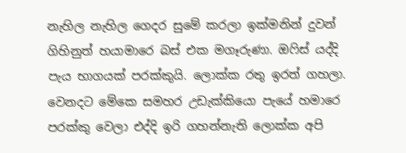නැහිල නැහිල ගෙදර සුමේ කරලා ඉක්මනින් දුවන් ගිහිනුත් හයාමාරෙ බස් එක මගෑරුණා. ඔෆිස් යද්දි පැය භාගයක් පරක්කුයි. ලොක්ක රතු ඉරත් ගහලා. වෙනදට මේකෙ සමහර උඩැක්කියො පැයේ හමාරෙ පරක්කු වෙලා එද්දි ඉරි ගහන්නැති ලොක්ක අපි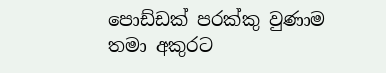පොඩ්ඩක් පරක්කු වුණාම තමා අකුරට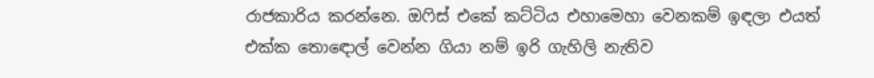රාජකාරිය කරන්නෙ. ඔෆිස් එකේ කට්ටිය එහාමෙහා වෙනකම් ඉඳලා එයත් එක්ක තොඳොල් වෙන්න ගියා නම් ඉරි ගැහිලි නැතිව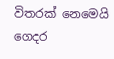විතරක් නෙමෙයි ගෙදර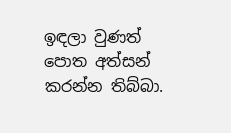ඉඳලා වුණත් පොත අත්සන් කරන්න තිබ්බා.